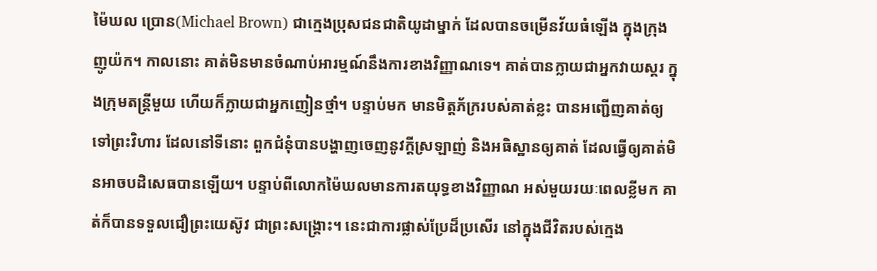ម៉ៃឃល ប្រោន(Michael Brown) ជាក្មេងប្រុសជនជាតិយូដាម្នាក់ ដែលបានចម្រើនវ័យធំឡើង ក្នុងក្រុងញូយ៉ក។ កាលនោះ គាត់មិនមានចំណាប់អារម្មណ៍នឹងការខាងវិញ្ញាណទេ។ គាត់បានក្លាយជាអ្នកវាយស្គរ ក្នុងក្រុមតន្រ្តីមួយ ហើយក៏ក្លាយជាអ្នកញៀនថ្មាំ។ បន្ទាប់មក មានមិត្តភ័ក្ររបស់គាត់ខ្លះ បានអញ្ជើញគាត់ឲ្យទៅព្រះវិហារ ដែលនៅទីនោះ ពួកជំនុំបានបង្ហាញចេញនូវក្តីស្រឡាញ់ និងអធិស្ឋានឲ្យគាត់ ដែលធ្វើឲ្យគាត់មិនអាចបដិសេធបានឡើយ។ បន្ទាប់ពីលោកម៉ៃឃលមានការតយុទ្ធខាងវិញ្ញាណ អស់មួយរយៈពេលខ្លីមក គាត់ក៏បានទទួលជឿព្រះយេស៊ូវ ជាព្រះសង្គ្រោះ។ នេះជាការផ្លាស់ប្រែដ៏ប្រសើរ នៅក្នុងជីវិតរបស់ក្មេង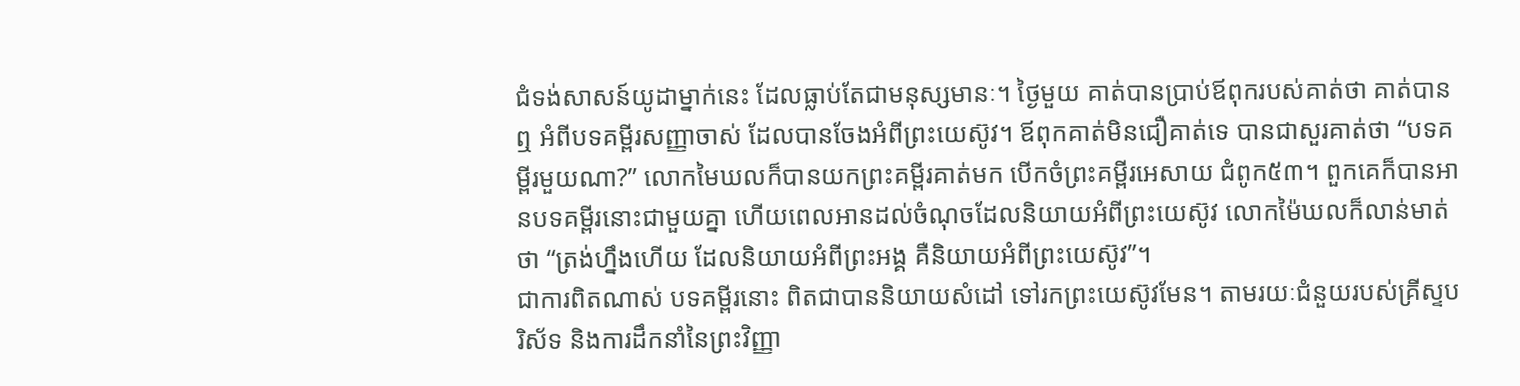ជំទង់សាសន៍យូដាម្នាក់នេះ ដែលធ្លាប់តែជាមនុស្សមានៈ។ ថ្ងៃមួយ គាត់បានប្រាប់ឪពុករបស់គាត់ថា គាត់បានឮ អំពីបទគម្ពីរសញ្ញាចាស់ ដែលបានចែងអំពីព្រះយេស៊ូវ។ ឪពុកគាត់មិនជឿគាត់ទេ បានជាសួរគាត់ថា “បទគម្ពីរមួយណា?” លោកមៃឃលក៏បានយកព្រះគម្ពីរគាត់មក បើកចំព្រះគម្ពីរអេសាយ ជំពូក៥៣។ ពួកគេក៏បានអានបទគម្ពីរនោះជាមួយគ្នា ហើយពេលអានដល់ចំណុចដែលនិយាយអំពីព្រះយេស៊ូវ លោកម៉ៃឃលក៏លាន់មាត់ថា “ត្រង់ហ្នឹងហើយ ដែលនិយាយអំពីព្រះអង្គ គឺនិយាយអំពីព្រះយេស៊ូវ”។
ជាការពិតណាស់ បទគម្ពីរនោះ ពិតជាបាននិយាយសំដៅ ទៅរកព្រះយេស៊ូវមែន។ តាមរយៈជំនួយរបស់គ្រីស្ទបរិស័ទ និងការដឹកនាំនៃព្រះវិញ្ញា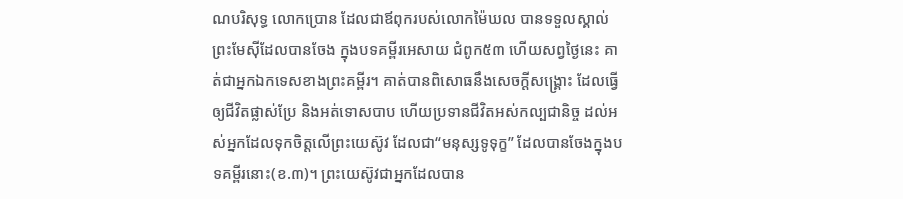ណបរិសុទ្ធ លោកប្រោន ដែលជាឪពុករបស់លោកម៉ៃឃល បានទទួលស្គាល់ព្រះមែស៊ីដែលបានចែង ក្នុងបទគម្ពីរអេសាយ ជំពូក៥៣ ហើយសព្វថ្ងៃនេះ គាត់ជាអ្នកឯកទេសខាងព្រះគម្ពីរ។ គាត់បានពិសោធនឹងសេចក្តីសង្រ្គោះ ដែលធ្វើឲ្យជីវិតផ្លាស់ប្រែ និងអត់ទោសបាប ហើយប្រទានជីវិតអស់កល្បជានិច្ច ដល់អស់អ្នកដែលទុកចិត្តលើព្រះយេស៊ូវ ដែលជា“មនុស្សទូទុក្ខ” ដែលបានចែងក្នុងបទគម្ពីរនោះ(ខ.៣)។ ព្រះយេស៊ូវជាអ្នកដែលបាន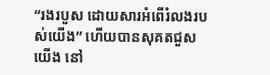“រងរបួស ដោយសារអំពើរំលងរបស់យើង” ហើយបានសុគតជួសយើង នៅ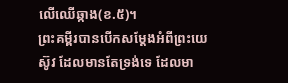លើឈើឆ្កាង(ខ.៥)។
ព្រះគម្ពីរបានបើកសម្តែងអំពីព្រះយេស៊ូវ ដែលមានតែទ្រង់ទេ ដែលមា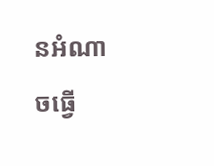នអំណាចធ្វើ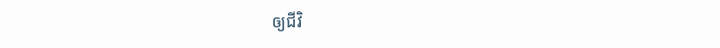ឲ្យជីវិ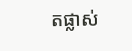តផ្លាស់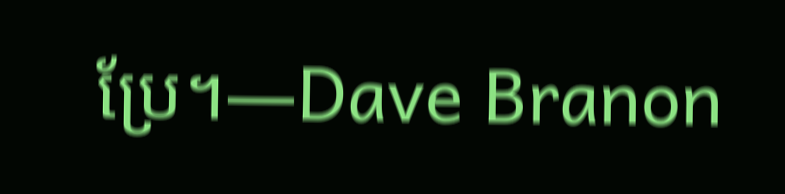ប្រែ។—Dave Branon